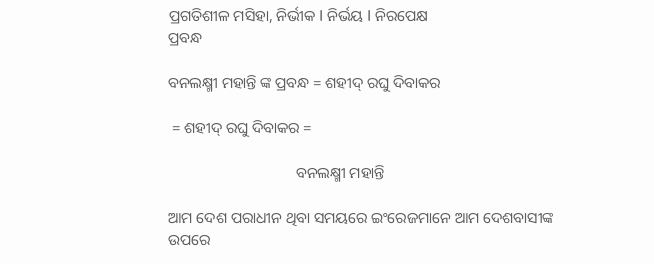ପ୍ରଗତିଶୀଳ ମସିହା, ନିର୍ଭୀକ I ନିର୍ଭୟ I ନିରପେକ୍ଷ
ପ୍ରବନ୍ଧ

ବନଲକ୍ଷ୍ମୀ ମହାନ୍ତି ଙ୍କ ପ୍ରବନ୍ଧ = ଶହୀଦ୍ ରଘୁ ଦିବାକର

 = ଶହୀଦ୍ ରଘୁ ଦିବାକର =

                                 ବନଲକ୍ଷ୍ମୀ ମହାନ୍ତି

ଆମ ଦେଶ ପରାଧୀନ ଥିବା ସମୟରେ ଇଂରେଜମାନେ ଆମ ଦେଶବାସୀଙ୍କ ଉପରେ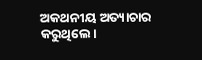ଅକଥନୀୟ ଅତ୍ୟାଚାର କରୁଥିଲେ।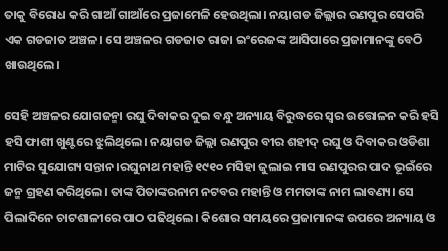ତାକୁ ବିରୋଧ କରି ଗାଆଁ ଗାଆଁରେ ପ୍ରଜାମେଳି ହେଉଥିଲା। ନୟାଗଡ ଜିଲ୍ଲାର ରଣପୁର ସେପରି ଏକ ଗଡଜାତ ଅଞ୍ଚଳ। ସେ ଅଞ୍ଚଳର ଗଡଜାତ ରାଜା ଇଂରେଜଙ୍କ ଆସିପାରେ ପ୍ରଜାମାନଙ୍କୁ ବେଠି ଖାଉଥିଲେ।

ସେହି ଅଞ୍ଚଳର ଯୋଗଜନ୍ମା ରଘୁ ଦିବାକର ଦୁଇ ବନ୍ଧୁ ଅନ୍ୟାୟ ବିରୁଦ୍ଧରେ ସ୍ୱର ଉତ୍ତୋଳନ କରି ହସି ହସି ଫାଶୀ ଖୁଣ୍ଟରେ ଝୁଲିଥିଲେ। ନୟାଗଡ ଜିଲ୍ଲା ରଣପୁର ବୀର ଶହୀଦ୍ ରଘୁ ଓ ଦିବାକର ଓଡିଶା ମାଟିର ସୁଯୋଗ୍ୟ ସନ୍ତାନ।ରଘୁନାଥ ମହାନ୍ତି ୧୯୧୦ ମସିହା ଜୁଲାଇ ମାସ ରଣପୁରର ପାଦ ଭୂଇଁରେ ଜନ୍ମ ଗ୍ରହଣ କରିଥିଲେ। ତାଙ୍କ ପିତାଙ୍କରନାମ ନଟବର ମହାନ୍ତି ଓ ମମତାଙ୍କ ନାମ ଲାବଣ୍ୟ। ସେ ପିଲାଦିନେ ଚାଟଶାଳୀରେ ପାଠ ପଢିଥିଲେ। କିଶୋର ସମୟରେ ପ୍ରଜାମାନଙ୍କ ଉପରେ ଅନ୍ୟାୟ ଓ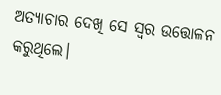ଅତ୍ୟାଚାର ଦେଖି ସେ ସ୍ବର ଉତ୍ତୋଳନ କରୁଥିଲେ।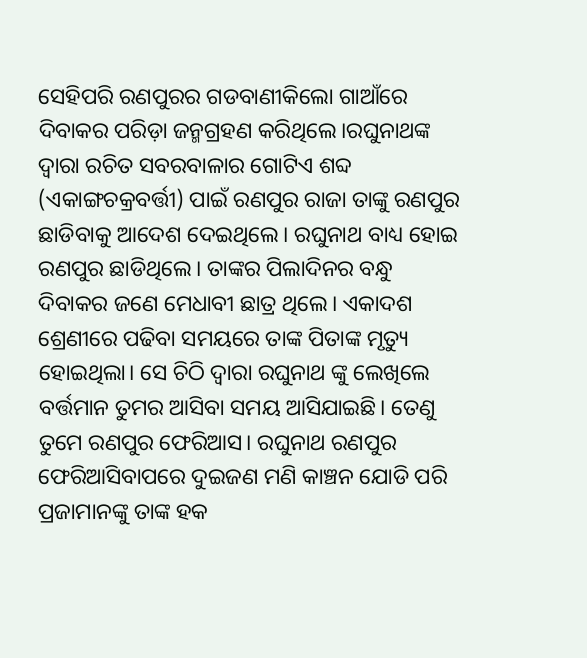ସେହିପରି ରଣପୁରର ଗଡବାଣୀକିଲୋ ଗାଆଁରେ ଦିବାକର ପରିଡ଼ା ଜନ୍ମଗ୍ରହଣ କରିଥିଲେ।ରଘୁନାଥଙ୍କ ଦ୍ବାରା ରଚିତ ସବରବାଳାର ଗୋଟିଏ ଶବ୍ଦ (ଏକାଙ୍ଗଚକ୍ରବର୍ତ୍ତୀ) ପାଇଁ ରଣପୁର ରାଜା ତାଙ୍କୁ ରଣପୁର ଛାଡିବାକୁ ଆଦେଶ ଦେଇଥିଲେ। ରଘୁନାଥ ବାଧ୍ୟ ହୋଇ ରଣପୁର ଛାଡିଥିଲେ। ତାଙ୍କର ପିଲାଦିନର ବନ୍ଧୁ ଦିବାକର ଜଣେ ମେଧାବୀ ଛାତ୍ର ଥିଲେ। ଏକାଦଶ ଶ୍ରେଣୀରେ ପଢିବା ସମୟରେ ତାଙ୍କ ପିତାଙ୍କ ମୃତ୍ୟୁ ହୋଇଥିଲା। ସେ ଚିଠି ଦ୍ବାରା ରଘୁନାଥ ଙ୍କୁ ଲେଖିଲେ ବର୍ତ୍ତମାନ ତୁମର ଆସିବା ସମୟ ଆସିଯାଇଛି। ତେଣୁ ତୁମେ ରଣପୁର ଫେରିଆସ। ରଘୁନାଥ ରଣପୁର ଫେରିଆସିବାପରେ ଦୁଇଜଣ ମଣି କାଞ୍ଚନ ଯୋଡି ପରି ପ୍ରଜାମାନଙ୍କୁ ତାଙ୍କ ହକ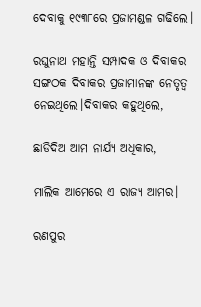ଦେବାକୁ ୧୯୩୮ରେ ପ୍ରଜାମଣ୍ଡଳ ଗଢିଲେ।

ରଘୁନାଥ ମହାନ୍ତି ସମ୍ପାଦକ ଓ ଦିବାକର ସଙ୍ଗଠକ ଦିବାକର ପ୍ରଜାମାନଙ୍କ ନେତୃତ୍ୱ ନେଇଥିଲେ।ଦିବାକର କହୁଥିଲେ,

ଛାଡିଦିଅ ଆମ ନାର୍ଯ୍ୟ ଅଧିକାର,

ମାଲିକ ଆମେରେ ଏ ରାଜ୍ୟ ଆମର।

ରଣପୁର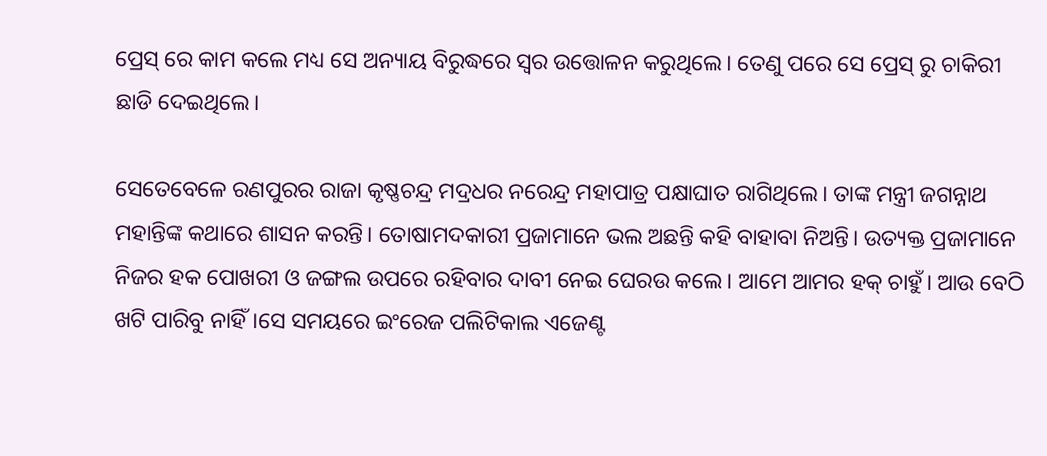ପ୍ରେସ୍ ରେ କାମ କଲେ ମଧ୍ୟ ସେ ଅନ୍ୟାୟ ବିରୁଦ୍ଧରେ ସ୍ୱର ଉତ୍ତୋଳନ କରୁଥିଲେ। ତେଣୁ ପରେ ସେ ପ୍ରେସ୍ ରୁ ଚାକିରୀ ଛାଡି ଦେଇଥିଲେ।

ସେତେବେଳେ ରଣପୁରର ରାଜା କୃଷ୍ଣଚନ୍ଦ୍ର ମଦ୍ରଧର ନରେନ୍ଦ୍ର ମହାପାତ୍ର ପକ୍ଷାଘାତ ରାଗିଥିଲେ। ତାଙ୍କ ମନ୍ତ୍ରୀ ଜଗନ୍ନାଥ ମହାନ୍ତିଙ୍କ କଥାରେ ଶାସନ କରନ୍ତି। ତୋଷାମଦକାରୀ ପ୍ରଜାମାନେ ଭଲ ଅଛନ୍ତି କହି ବାହାବା ନିଅନ୍ତି। ଉତ୍ୟକ୍ତ ପ୍ରଜାମାନେ ନିଜର ହକ ପୋଖରୀ ଓ ଜଙ୍ଗଲ ଉପରେ ରହିବାର ଦାବୀ ନେଇ ଘେରଉ କଲେ। ଆମେ ଆମର ହକ୍ ଚାହୁଁ। ଆଉ ବେଠି ଖଟି ପାରିବୁ ନାହିଁ।ସେ ସମୟରେ ଇଂରେଜ ପଲିଟିକାଲ ଏଜେଣ୍ଟ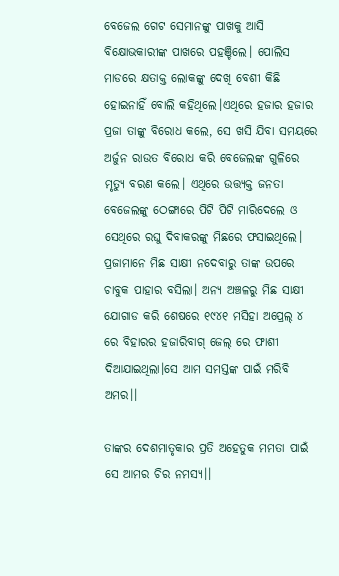ବେଜେଲ ଗେଟ ସେମାନଙ୍କୁ ପାଖକୁ ଆସି ବିକ୍ଷୋଭକାରୀଙ୍କ ପାଖରେ ପହଞ୍ଚିଲେ। ପୋଲିସ ମାଡରେ କ୍ଷତାକ୍ତ ଲୋକଙ୍କୁ ଦେଖି ବେଶୀ କିଛି ହୋଇନାହିଁ ବୋଲି କହିଥିଲେ।ଏଥିରେ ହଜାର ହଜାର ପ୍ରଜା ତାଙ୍କୁ ବିରୋଧ କଲେ, ସେ ଖସି ଯିବା ସମୟରେ ଅର୍ଜୁନ ରାଉତ ବିରୋଧ କରି ବେଜେଲଙ୍କ ଗୁଳିରେ ମୃତ୍ୟୁ ବରଣ କଲେ। ଏଥିରେ ଉତ୍ତ୍ଯକ୍ତ ଜନତା ବେଜେଲଙ୍କୁ ଠେଙ୍ଗାରେ ପିଟି ପିଟି ମାରିଦେଲେ ଓ ସେଥିରେ ରଘୁ ଦିବାକରଙ୍କୁ ମିଛରେ ଫସାଇଥିଲେ। ପ୍ରଜାମାନେ ମିଛ ସାକ୍ଷୀ ନଦେବାରୁ ତାଙ୍କ ଉପରେ ଚାବୁକ ପାହାର ବସିଲା। ଅନ୍ୟ ଅଞ୍ଚଳରୁ ମିଛ ସାକ୍ଷୀ ଯୋଗାଡ କରି ଶେଷରେ ୧୯୪୧ ମସିହା ଅପ୍ରେଲ୍ ୪ ରେ ବିହାରର ହଜାରିବାଗ୍ ଜେଲ୍ ରେ ଫାଶୀ ଦିଆଯାଇଥିଲା।ସେ ଆମ ସମସ୍ତଙ୍କ ପାଇଁ ମରିବି ଅମର।।

ତାଙ୍କର ଦେଶମାତୃକାର ପ୍ରତି ଅହେତୁକ ମମତା ପାଇଁ ସେ ଆମର ଚିର ନମସ୍ୟ।।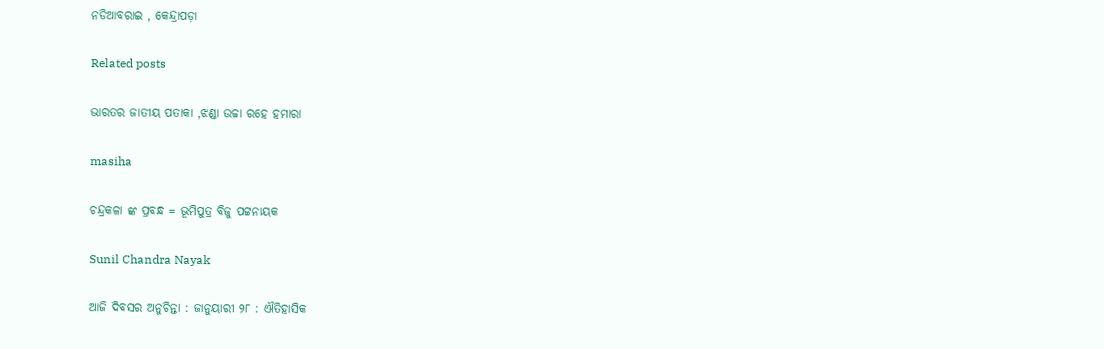ନଡିଆବରାଇ , କେନ୍ଦ୍ରାପଡ଼ା

Related posts

ଭାରତର ଜାତୀୟ ପତାକା ,ଝଣ୍ଡା ଉଚ୍ଚା ରହେ ହମାରା

masiha

ଚନ୍ଦ୍ରକଳା ଙ୍କ ପ୍ରବନ୍ଧ = ଭୂମିପୁତ୍ର ବିଜୁ ପଟ୍ଟନାୟକ

Sunil Chandra Nayak

ଆଜି ଦିବସର ଅନୁଚିନ୍ତା : ଜାନୁୟାରୀ ୨୮ : ଐତିହାସିକ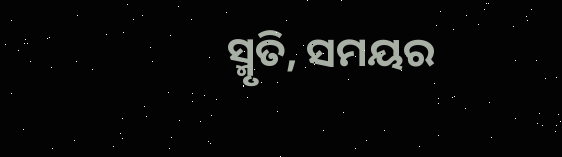ସ୍ମୃତି, ସମୟର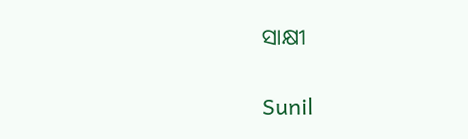ସାକ୍ଷୀ

Sunil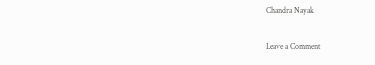Chandra Nayak

Leave a Comment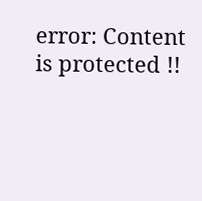error: Content is protected !!